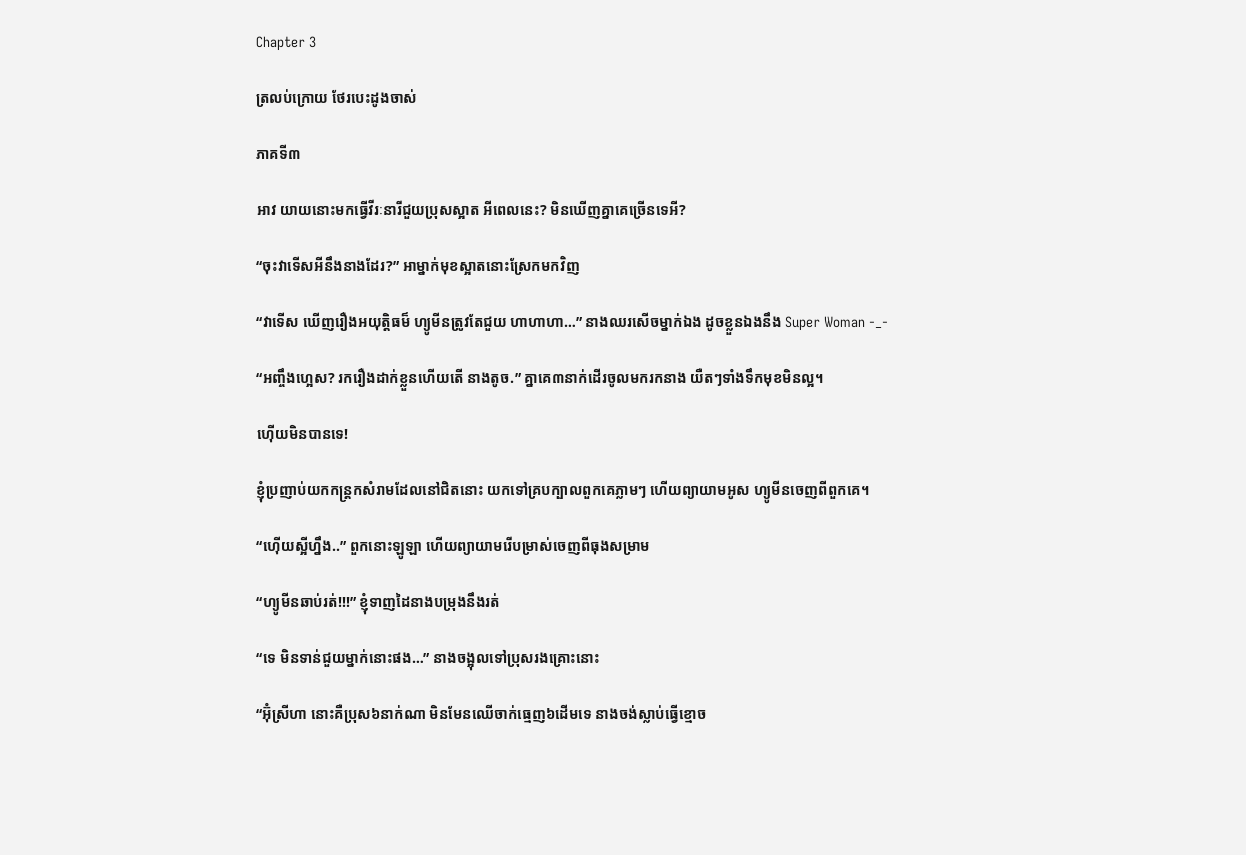Chapter 3

ត្រលប់ក្រោយ ថែរបេះដូងចាស់

ភាគទី៣

អាវ យាយនោះមកធ្វើវីរៈនារីជួយប្រុសស្អាត អីពេលនេះ? មិនឃើញគ្នាគេច្រើនទេអី?

“ចុះវាទើសអីនឹងនាងដែរ?” អាម្នាក់មុខស្អាតនោះស្រែកមកវិញ

“វាទើស ឃើញរឿងអយុត្តិធម៏ ហ្យូមីនត្រូវតែជួយ ហាហាហា…” នាងឈរសើចម្នាក់ឯង ដូចខ្លួនឯងនឹង Super Woman -_-

“អញ្ចឹងហ្អេស? រករឿងដាក់ខ្លួនហើយតើ នាងតូច.” គ្នាគេ៣នាក់ដើរចូលមករកនាង យឺតៗទាំងទឹកមុខមិនល្អ។

ហ៊ើយមិនបានទេ!

ខ្ញុំប្រញាប់យកកន្រ្តកសំរាមដែលនៅជិតនោះ យកទៅគ្របក្បាលពួកគេភ្លាមៗ ហើយព្យាយាមអូស ហ្យូមីនចេញពីពួកគេ។

“ហ៊ើយស្អីហ្នឹង..” ពួកនោះឡូឡា ហើយព្យាយាមរើបម្រាស់ចេញពីធុងសម្រាម

“ហ្យូមីនឆាប់រត់!!!” ខ្ញុំទាញដៃនាងបម្រុងនឹងរត់

“ទេ មិនទាន់ជួយម្នាក់នោះផង…” នាងចង្អុលទៅប្រុសរងគ្រោះនោះ

“អ៊ុំស្រីហា នោះគឺប្រុស៦នាក់ណា មិនមែនឈើចាក់ធ្មេញ៦ដើមទេ នាងចង់ស្លាប់ធ្វើខ្មោច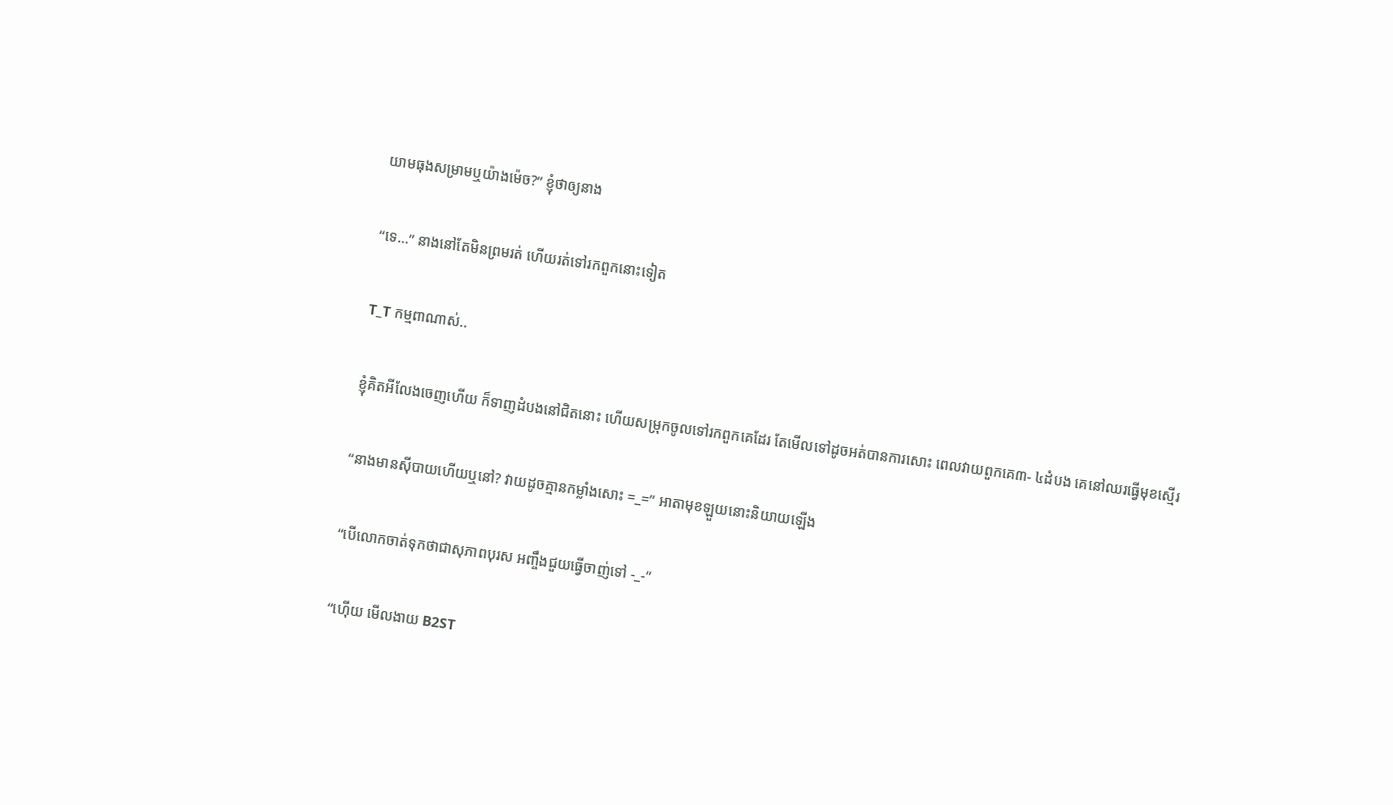យាមធុងសម្រាមឬយ៉ាងម៉េច?” ខ្ញុំថាឲ្យនាង

“ទេ…” នាងនៅតែមិនព្រមរត់ ហើយរត់ទៅរកពួកនោះទៀត

T_T កម្មពាណាស់..

ខ្ញុំគិតអីលែងចេញហើយ ក៏ទាញដំបងនៅជិតនោះ ហើយសម្រុកចូលទៅរកពួកគេដែរ តែមើលទៅដូចអត់បានការសោះ ពេលវាយពួកគេ៣- ៤ដំបង គេនៅឈរធ្វើមុខស្មើរ

“នាងមានស៊ីបាយហើយឬនៅ? វាយដូចគ្មានកម្លាំងសោះ =_=” អាតាមុខឡួយនោះនិយាយឡើង

“បើលោកចាត់ទុកថាជាសុភាពបុរស អញ្ចឹងជួយធ្វើចាញ់ទៅ -_-”

“ហ៊ើយ មើលងាយ B2ST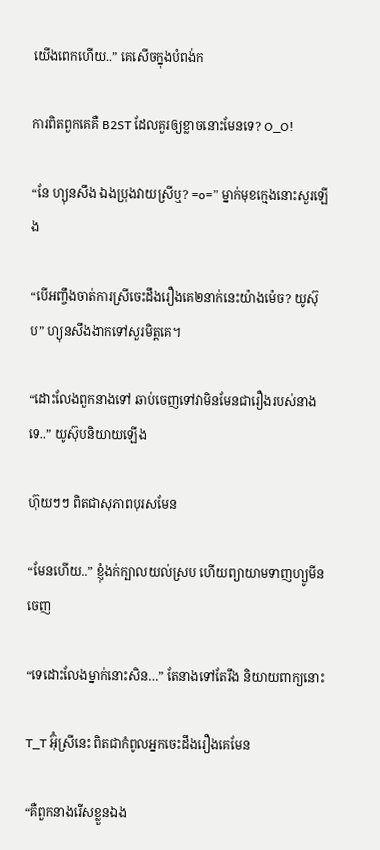យើងពេកហើយ..” គេសើចក្នុងបំពង់ក

ការពិតពួកគេគឺ B2ST ដែលគួរឲ្យខ្លាចនោះមែនទេ? O_O!

“នែ ហ្យុនសឹង ឯងប្រុងវាយស្រីឬ? =o=” ម្នាក់មុខក្មេងនោះសួរឡើង

“បើអញ្ចឹងចាត់ការស្រីចេះដឹងរឿងគេ២នាក់នេះយ៉ាងម៉េច? យូស៊ុប” ហ្យុនសឹងងាកទៅសួរមិត្តគេ។

“ដោះលែងពួកនាងទៅ ឆាប់ចេញទៅវាមិនមែនជារឿងរបស់នាងទេ..” យូស៊ុបនិយាយឡើង

ហ៊ុយៗៗ ពិតជាសុភាពបុរសមែន

“មែនហើយ..” ខ្ញុំងក់ក្បាលយល់ស្រប ហើយព្យាយាមទាញហ្យូមីនចេញ

“ទេដោះលែងម្នាក់នោះសិន…” តែនាងទៅតែរឹង និយាយពាក្យនោះ

T_T អ៊ុំស្រីនេះ ពិតជាកំពូលអ្នកចេះដឹងរឿងគេមែន

“គឺពួកនាងរើសខ្លួនឯង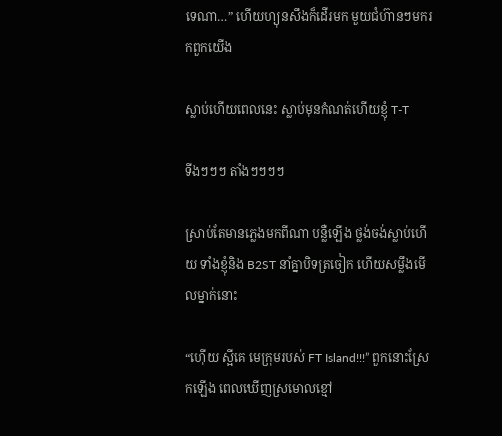ទេណា…” ហើយហ្យុនសឹងក៏ដើរមក មួយជំហ៊ានៗមករកពួកយើង

ស្លាប់ហើយពេលនេះ ស្លាប់មុនកំណត់ហើយខ្ញុំ T-T

ទីងៗៗៗ តាំងៗៗៗៗ

ស្រាប់តែមានភ្លេងមកពីណា បន្លឺឡើង ថ្លង់ចង់ស្លាប់ហើយ ទាំងខ្ញុំនិង B2ST នាំគ្នាបិទត្រចៀក ហើយសម្លឹងមើលម្នាក់នោះ

“ហ៊ើយ ស្អីគេ មេក្រុមរបស់ FT Island!!!” ពួកនោះស្រែកឡើង ពេលឃើញស្រមោលខ្មៅ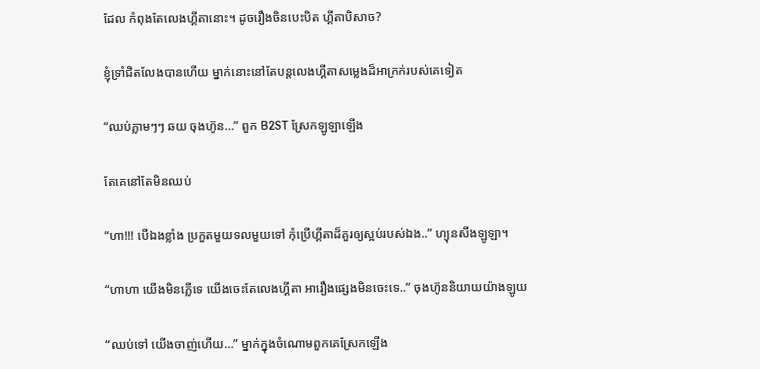ដែល កំពុងតែលេងហ្គីតានោះ។ ដូចរឿងចិនបេះបិត ហ្គីតាបិសាច?

ខ្ញុំទ្រាំជិតលែងបានហើយ ម្នាក់នោះនៅតែបន្តលេងហ្គីតាសម្លេងដ៏អាក្រក់របស់គេទៀត

“ឈប់ភ្លាមៗៗ ឆយ ចុងហ៊ូន…” ពួក B2ST ស្រែកឡូឡាឡើង

តែគេនៅតែមិនឈប់

“ហា!!! បើឯងខ្លាំង ប្រកួតមួយទលមួយទៅ កុំប្រើហ្គីតាដ៏គួរឲ្យស្អប់របស់ឯង..” ហ្យុនសឹងឡូឡា។

“ហាហា យើងមិនភ្លើទេ យើងចេះតែលេងហ្គីតា អារឿងផ្សេងមិនចេះទេ..” ចុងហ៊ូននិយាយយ៉ាងឡូយ

“ឈប់ទៅ យើងចាញ់ហើយ…” ម្នាក់ក្នុងចំណោមពួកគេស្រែកឡើង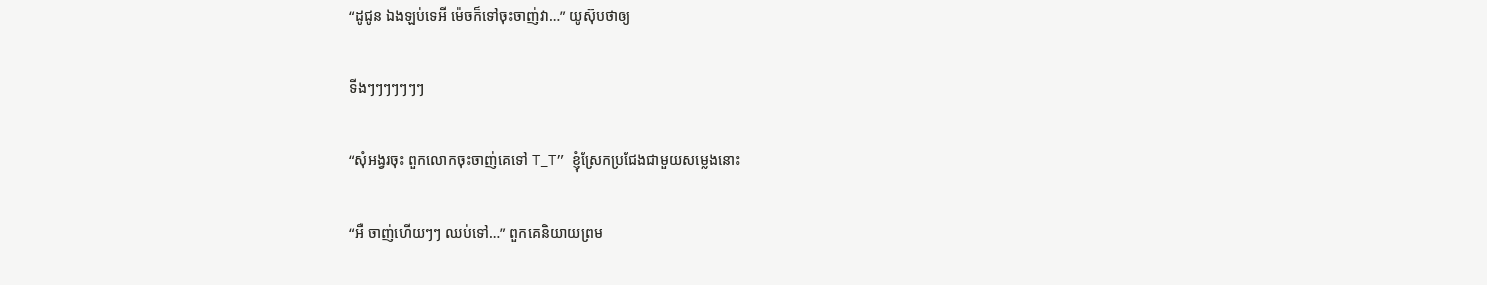“ដូជូន ឯងឡប់ទេអី ម៉េចក៏ទៅចុះចាញ់វា…” យូស៊ុបថាឲ្យ

ទីងៗៗៗៗៗៗៗ

“សុំអង្វរចុះ ពួកលោកចុះចាញ់គេទៅ T_T” ខ្ញុំស្រែកប្រជែងជាមួយសម្លេងនោះ

“អឺ ចាញ់ហើយៗៗ ឈប់ទៅ…” ពួកគេនិយាយព្រម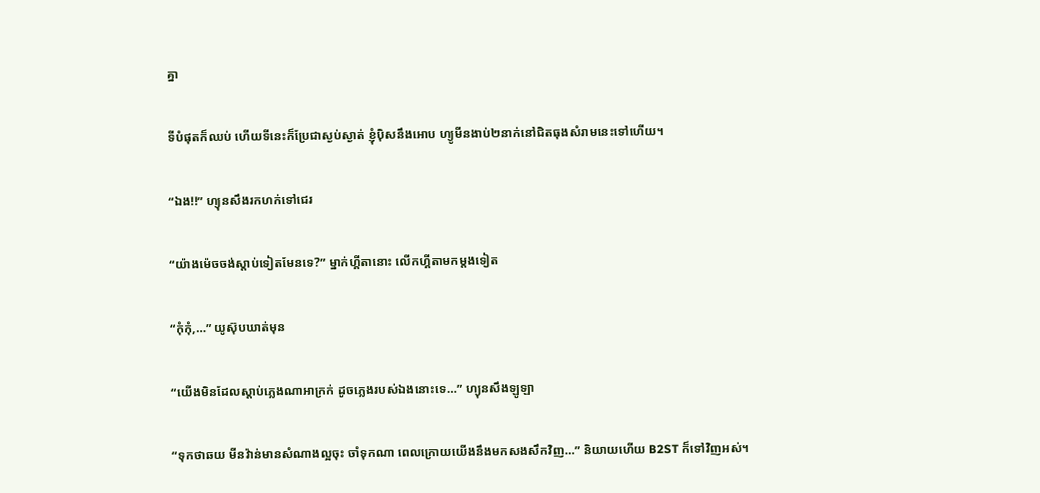គ្នា

ទីបំផុតក៏ឈប់ ហើយទីនេះក៏ប្រែជាស្ងប់ស្ងាត់ ខ្ញុំប៉ិសនឹងអោប ហ្យូមីនងាប់២នាក់នៅជិតធុងសំរាមនេះទៅហើយ។

“ឯង!!” ហ្យុនសឹងរកហក់ទៅជេរ

“យ៉ាងម៉េចចង់ស្តាប់ទៀតមែនទេ?” ម្នាក់ហ្គីតានោះ លើកហ្គីតាមកម្តងទៀត

“កុំកុំ,…” យូស៊ុបឃាត់មុន

“យើងមិនដែលស្តាប់ភ្លេងណាអាក្រក់ ដូចភ្លេងរបស់ឯងនោះទេ…” ហ្យុនសឹងឡូឡា

“ទុកថាឆយ មីនវ៉ាន់មានសំណាងល្អចុះ ចាំទុកណា ពេលក្រោយយើងនឹងមកសងសឹកវិញ…” និយាយហើយ B2ST ក៏ទៅវិញអស់។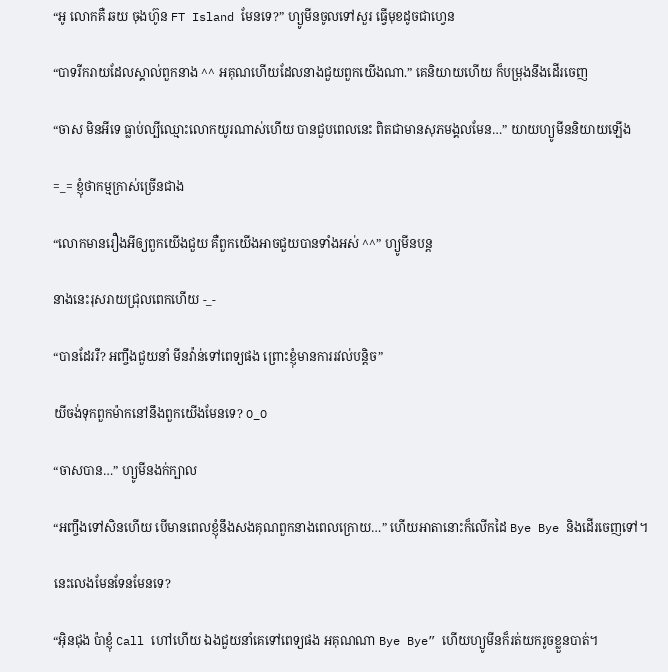“អូ លោកគឺ ឆយ ចុងហ៊ូន FT Island មែនទេ?” ហ្យូមីនចូលទៅសួរ ធ្វើមុខដូចជាហ្វេន

“បាទរីករាយដែលស្គាល់ពួកនាង ^^ អគុណហើយដែលនាងជួយពួកយើងណា.” គេនិយាយហើយ ក៏បម្រុងនឹងដើរចេញ

“ចាស មិនអីទេ ធ្លាប់ល្បីឈ្មោះលោកយូរណាស់ហើយ បានជួបពេលនេះ ពិតជាមានសុភមង្គលមែន…” យាយហ្យូមីននិយាយឡើង

=_= ខ្ញុំថាកម្មក្រាស់ច្រើនជាង

“លោកមានរឿងអីឲ្យពួកយើងជួយ គឺពួកយើងអាចជួយបានទាំងអស់ ^^” ហ្យូមីនបន្ត

នាងនេះរុសរាយជ្រុលពេកហើយ -_-

“បានដែររឺ? អញ្ចឹងជួយនាំ មីនវ៉ាន់ទៅពេទ្យផង ព្រោះខ្ញុំមានការរវល់បន្តិច”

យីចង់ទុកពួកម៉ាកនៅនឹងពួកយើងមែនទេ? O_O

“ចាសបាន…” ហ្យូមីនងក់ក្បាល

“អញ្ចឹងទៅសិនហើយ បើមានពេលខ្ញុំនឹងសងគុណពួកនាងពេលក្រោយ…” ហើយអាតានោះក៏លើកដៃ Bye Bye និងដើរចេញទៅ។

នេះលេងមែនទែនមែនទេ?

“អ៊ិនជុង ប៉ាខ្ញុំ Call ហៅហើយ ឯងជួយនាំគេទៅពេទ្យផង អគុណណា Bye Bye” ហើយហ្យូមីនក៏រត់យករូចខ្លួនបាត់។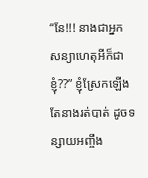“នែ!!! នាងជាអ្នកសន្យាហេតុអីក៏ជាខ្ញុំ??” ខ្ញុំស្រែកឡើងតែនាងរត់បាត់ ដូចទន្សាយអញ្ចឹង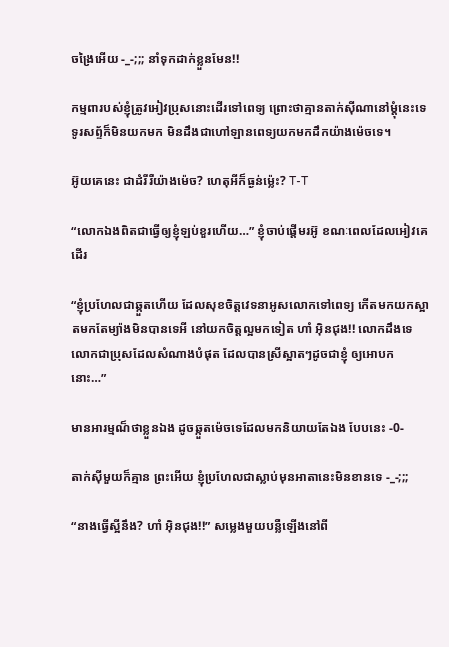ចង្រៃអើយ -_-;;; នាំទុកដាក់ខ្លួនមែន!!

កម្មពារបស់ខ្ញុំត្រូវអៀវប្រុសនោះដើរទៅពេទ្យ ព្រោះថាគ្មានតាក់ស៊ីណានៅម្តុំនេះទេ ទូរសព្ទ័ក៏មិនយកមក មិនដឹងជាហៅឡានពេទ្យយកមកដឹកយ៉ាងម៉េចទេ។

អ៊ូយគេនេះ ជាដំរីរឺយ៉ាងម៉េច? ហេតុអីក៏ធ្ងន់ម្ល៉េះ? T-T

“លោកឯងពិតជាធ្វើឲ្យខ្ញុំឡប់ខួរហើយ…” ខ្ញុំចាប់ផ្តើមរអ៊ូ ខណៈពេលដែលអៀវគេដើរ

“ខ្ញុំប្រហែលជាឆ្កួតហើយ ដែលសុខចិត្តវេទនាអូសលោកទៅពេទ្យ កើតមកយកស្អាតមកតែម្យ៉ាងមិនបានទេអី នៅយកចិត្តល្អមកទៀត ហាំ អ៊ិនជុង!! លោកដឹងទេ លោកជាប្រុសដែលសំណាងបំផុត ដែលបានស្រីស្អាតៗដូចជាខ្ញុំ ឲ្យអោបកនោះ…”

មានអារម្មណ៏ថាខ្លួនឯង ដូចឆ្កួតម៉េចទេដែលមកនិយាយតែឯង បែបនេះ -0-

តាក់ស៊ីមួយក៏គ្មាន ព្រះអើយ ខ្ញុំប្រហែលជាស្លាប់មុនអាតានេះមិនខានទេ -_-;;;

“នាងធ្វើស្អីនឹង? ហាំ អ៊ិនជុង!!” សម្លេងមួយបន្លឺឡើងនៅពី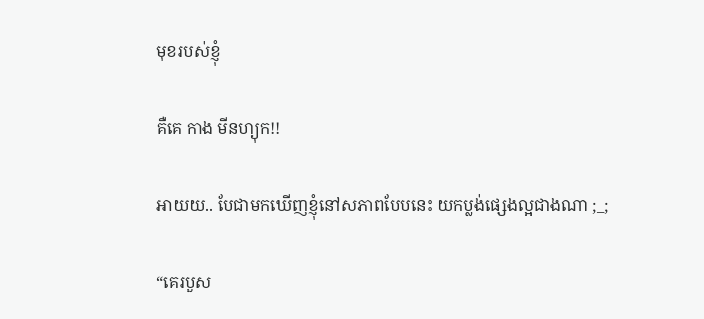មុខរបស់ខ្ញុំ

គឺគេ កាង មីនហ្យុក!!

អាយយ.. បែជាមកឃើញខ្ញុំនៅសភាពបែបនេះ យកប្លង់ផ្សេងល្អជាងណា ;_;

“គេរបួស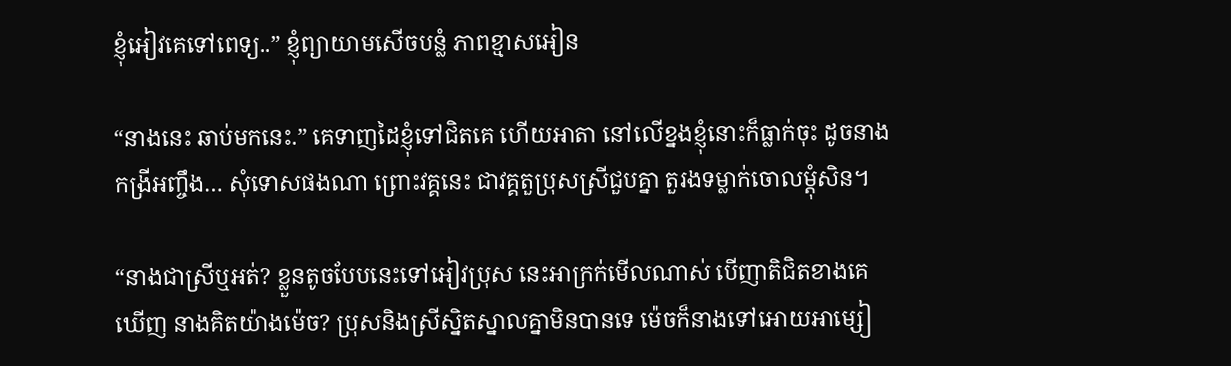ខ្ញុំអៀវគេទៅពេទ្យ..” ខ្ញុំព្យាយាមសើចបន្លំ ភាពខ្មាសអៀន

“នាងនេះ ឆាប់មកនេះ.” គេទាញដៃខ្ញុំទៅជិតគេ ហើយអាតា នៅលើខ្នងខ្ញុំនោះក៏ធ្លាក់ចុះ ដូចនាងកង្រីអញ្ចឹង… សុំទោសផងណា ព្រោះវគ្គនេះ ជាវគ្គតួប្រុសស្រីជួបគ្នា តួរងទម្លាក់ចោលម្តុំសិន។

“នាងជាស្រីឬអត់? ខ្លួនតូចបែបនេះទៅអៀវប្រុស នេះអាក្រក់មើលណាស់ បើញាតិជិតខាងគេឃើញ នាងគិតយ៉ាងម៉េច? ប្រុសនិងស្រីស្និតស្នាលគ្នាមិនបានទេ ម៉េចក៏នាងទៅអោយអាម្សៀ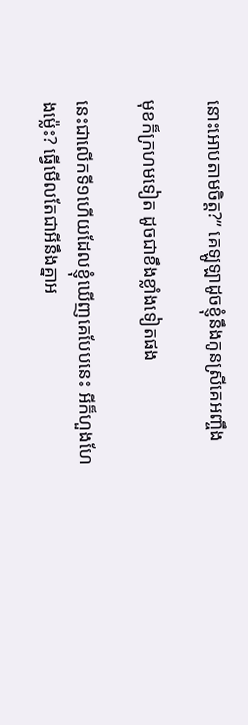នោះអោបតាមចិត្ត?” គេឡូឡាដូចខ្ញុំនឹងកូនស្រីគេអញ្ចឹង

មុខក៏ក្រហមទៀត ដូចជាខឹងខ្លាំងទៀតផង

នេះជាលើកទី១ហើយដែលខ្ញុំឃើញគេបែបនេះ អីក៏ហួងហែងម្ល៉េះ? ធ្វើមើលតែជាអីនឹងគ្នាអ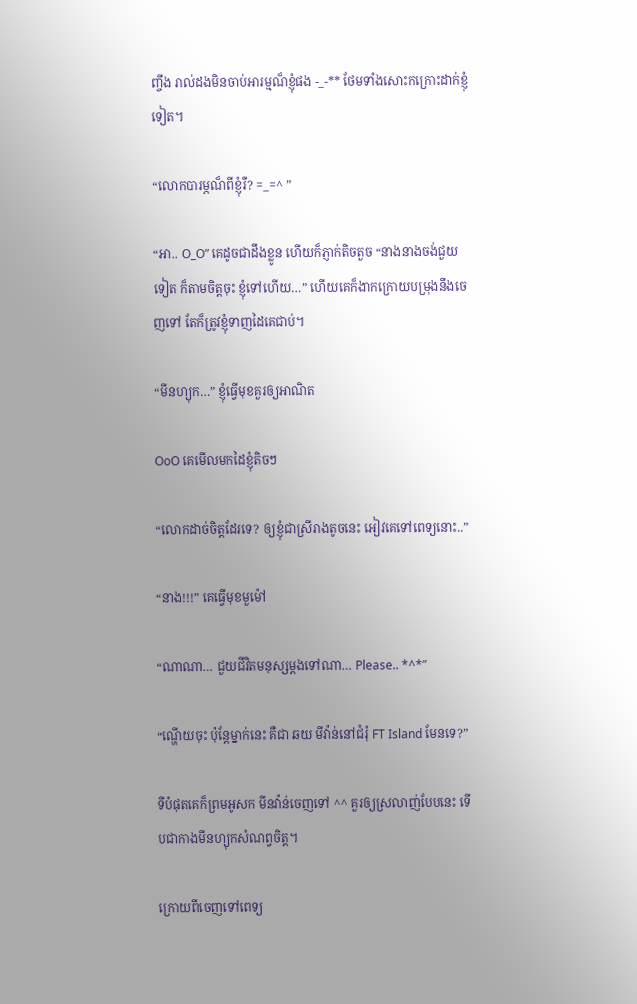ញ្ចឹង រាល់ដងមិនចាប់អារម្មណ៏ខ្ញុំផង -_-** ថែមទាំងសោះកក្រោះដាក់ខ្ញុំទៀត។

“លោកបារម្ភណ៏ពីខ្ញុំរឺ? =_=^ ”

“អា.. O_O” គេដូចជាដឹងខ្លូន ហើយក៏ភ្ញាក់តិចតួច “នាងនាងចង់ជួយទៀត ក៏តាមចិត្តចុះ ខ្ញុំទៅហើយ…” ហើយគេក៏ងាកក្រោយបម្រុងនឹងចេញទៅ តែក៏ត្រូវខ្ញុំទាញដៃគេជាប់។

“មីនហ្យុក…” ខ្ញុំធ្វើមុខគួរឲ្យអាណិត

OoO គេមើលមកដៃខ្ញុំតិចៗ

“លោកដាច់ចិត្តដែរទេ? ឲ្យខ្ញុំជាស្រីរាងតូចនេះ អៀវគេទៅពេទ្យនោះ..”

“នាង!!!” គេធ្វើមុខមួម៉ៅ

“ណាណា… ជួយជីវិតមនុស្សម្តងទៅណា… Please.. *^*”

“ណ្ហើយចុះ ប៉ុន្តែម្នាក់នេះ គឺជា ឆយ មីវ៉ាន់នៅជំរុំ FT Island មែនទេ?”

ទីបំផុតគេក៏ព្រមអូសក មីនវ៉ាន់ចេញទៅ ^^ គួរឲ្យស្រលាញ់បែបនេះ ទើបជាកាងមីនហ្យុកសំណព្វចិត្ត។

ក្រោយពីចេញទៅពេទ្យ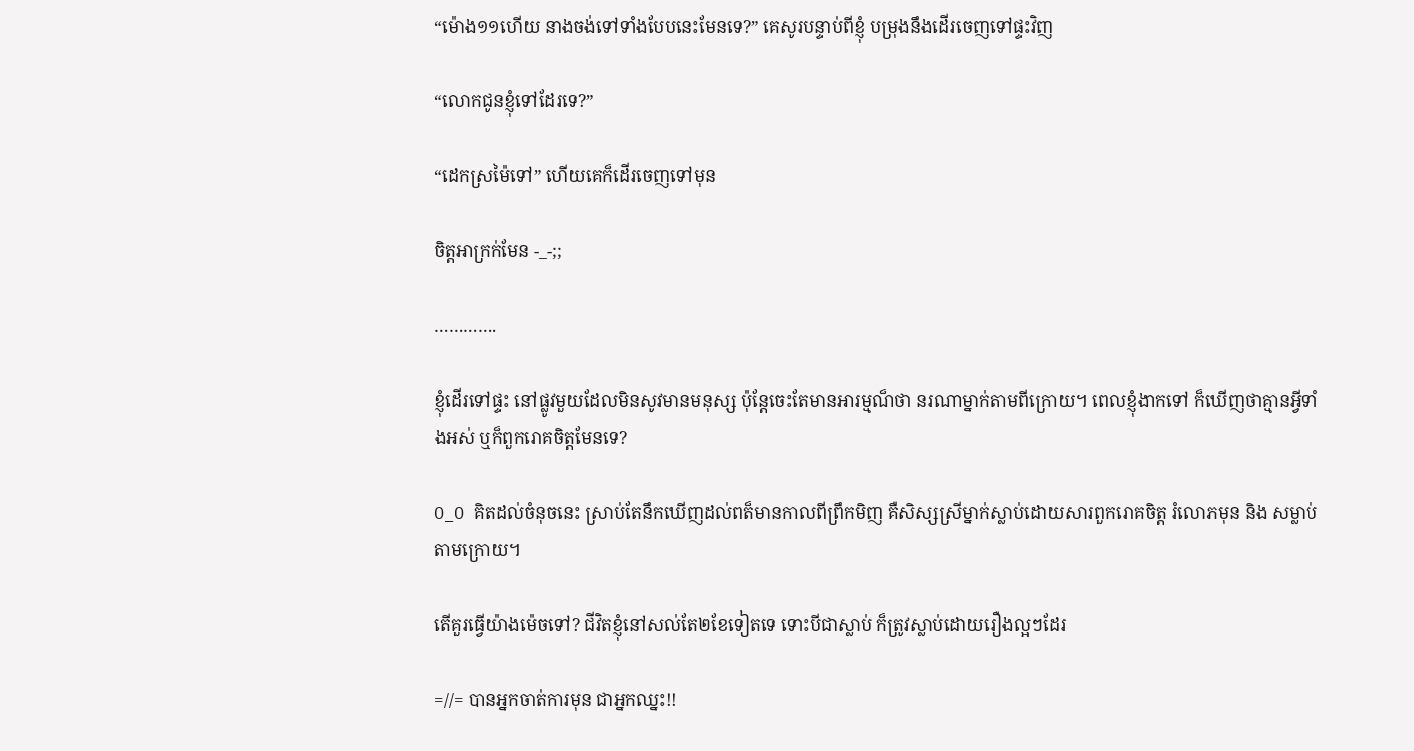“ម៉ោង១១ហើយ នាងចង់ទៅទាំងបែបនេះមែនទេ?” គេសូរបន្ទាប់ពីខ្ញុំ បម្រុងនឹងដើរចេញទៅផ្ទះវិញ

“លោកជូនខ្ញុំទៅដែរទេ?”

“ដេកស្រម៉ៃទៅ” ហើយគេក៏ដើរចេញទៅមុន

ចិត្តអាក្រក់មែន -_-;;

………….

ខ្ញុំដើរទៅផ្ទះ នៅផ្លូវមួយដែលមិនសូវមានមនុស្ស ប៉ុន្តែចេះតែមានអារម្មណ៏ថា នរណាម្នាក់តាមពីក្រោយ។ ពេលខ្ញុំងាកទៅ ក៏ឃើញថាគ្មានអ្វីទាំងអស់ ឬក៏ពួករោគចិត្តមែនទេ?

O_O គិតដល់ចំនុចនេះ ស្រាប់តែនឹកឃើញដល់ពត៏មានកាលពីព្រឹកមិញ គឺសិស្សស្រីម្នាក់ស្លាប់ដោយសារពួករោគចិត្ត រំលោភមុន និង សម្លាប់តាមក្រោយ។

តើគួរធ្វើយ៉ាងម៉េចទៅ? ជីវិតខ្ញុំនៅសល់តែ២ខែទៀតទេ ទោះបីជាស្លាប់ ក៏ត្រូវស្លាប់ដោយរឿងល្អៗដែរ

=//= បានអ្នកចាត់ការមុន ជាអ្នកឈ្នះ!!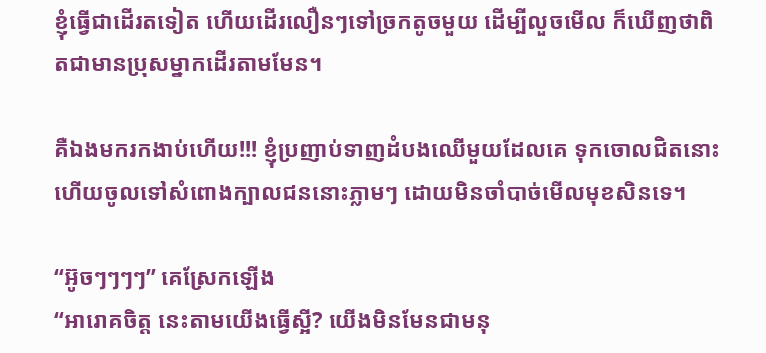ខ្ញុំធ្វើជាដើរតទៀត ហើយដើរលឿនៗទៅច្រកតូចមួយ ដើម្បីលួចមើល ក៏ឃើញថាពិតជាមានប្រុសម្នាកដើរតាមមែន។

គឺឯងមករកងាប់ហើយ!!! ខ្ញុំប្រញាប់ទាញដំបងឈើមួយដែលគេ ទុកចោលជិតនោះ ហើយចូលទៅសំពោងក្បាលជននោះភ្លាមៗ ដោយមិនចាំបាច់មើលមុខសិនទេ។

“អ៊ូចៗៗៗៗ” គេស្រែកឡើង
“អារោគចិត្ត នេះតាមយើងធ្វើស្អី? យើងមិនមែនជាមនុ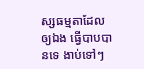ស្សធម្មតាដែលឲ្យឯង ធ្វើបាបបានទេ ងាប់ទៅៗ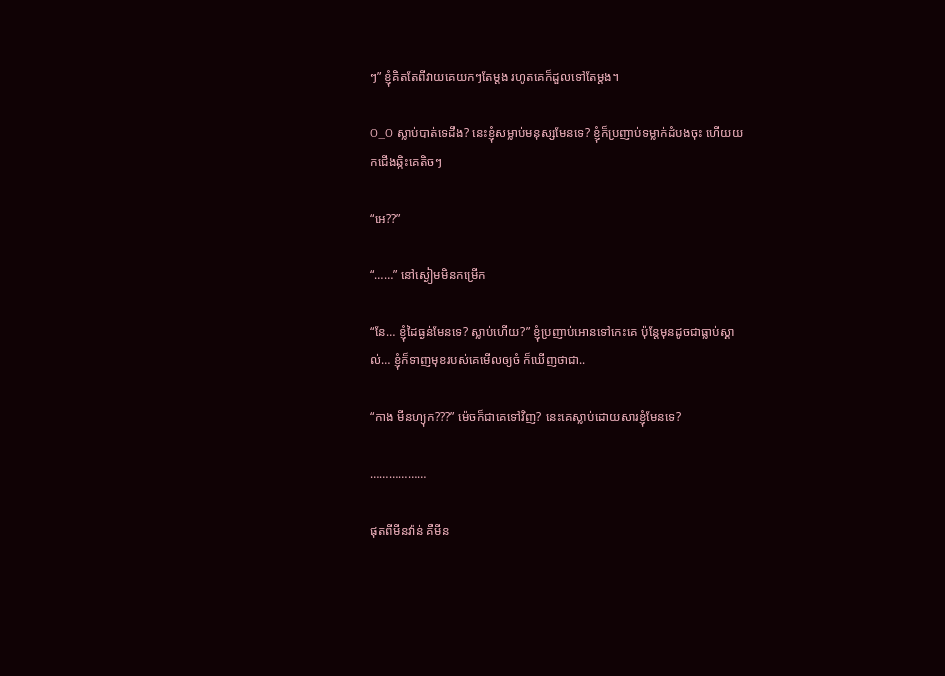ៗ” ខ្ញុំគិតតែពីវាយគេយកៗតែម្តង រហូតគេក៏ដួលទៅតែម្តង។

O_O ស្លាប់បាត់ទេដឹង? នេះខ្ញុំសម្លាប់មនុស្សមែនទេ? ខ្ញុំក៏ប្រញាប់ទម្លាក់ដំបងចុះ ហើយយកជើងឆ្កិះគេតិចៗ

“អេ??”

“……” នៅស្ងៀមមិនកម្រើក

“នែ… ខ្ញុំដៃធ្ងន់មែនទេ? ស្លាប់ហើយ?” ខ្ញុំប្រញាប់អោនទៅកេះគេ ប៉ុន្តែមុនដូចជាធ្លាប់ស្គាល់… ខ្ញុំក៏ទាញមុខរបស់គេមើលឲ្យចំ ក៏ឃើញថាជា..

“កាង មីនហ្យុក???” ម៉េចក៏ជាគេទៅវិញ? នេះគេស្លាប់ដោយសារខ្ញុំមែនទេ?

………………

ផុតពីមីនវ៉ាន់ គឺមីន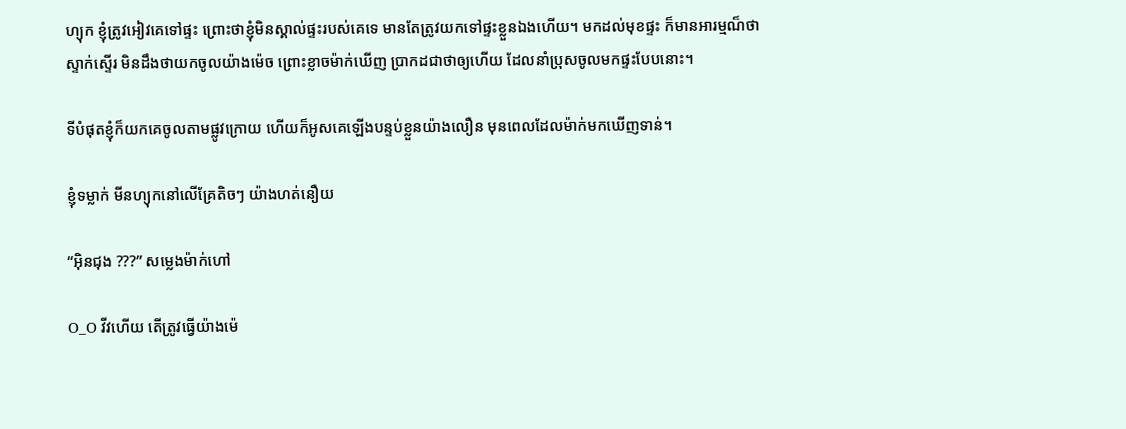ហ្យុក ខ្ញុំត្រូវអៀវគេទៅផ្ទះ ព្រោះថាខ្ញុំមិនស្គាល់ផ្ទះរបស់គេទេ មានតែត្រូវយកទៅផ្ទះខ្លួនឯងហើយ។ មកដល់មុខផ្ទះ ក៏មានអារម្មណ៏ថាស្ទាក់ស្ទើរ មិនដឹងថាយកចូលយ៉ាងម៉េច ព្រោះខ្លាចម៉ាក់ឃើញ ប្រាកដជាថាឲ្យហើយ ដែលនាំប្រុសចូលមកផ្ទះបែបនោះ។

ទីបំផុតខ្ញុំក៏យកគេចូលតាមផ្លូវក្រោយ ហើយក៏អូសគេឡើងបន្ទប់ខ្លួនយ៉ាងលឿន មុនពេលដែលម៉ាក់មកឃើញទាន់។

ខ្ញុំទម្លាក់ មីនហ្យុកនៅលើគ្រែតិចៗ យ៉ាងហត់នឿយ

“អ៊ិនជុង ???” សម្លេងម៉ាក់ហៅ

O_O វីវហើយ តើត្រូវធ្វើយ៉ាងម៉េ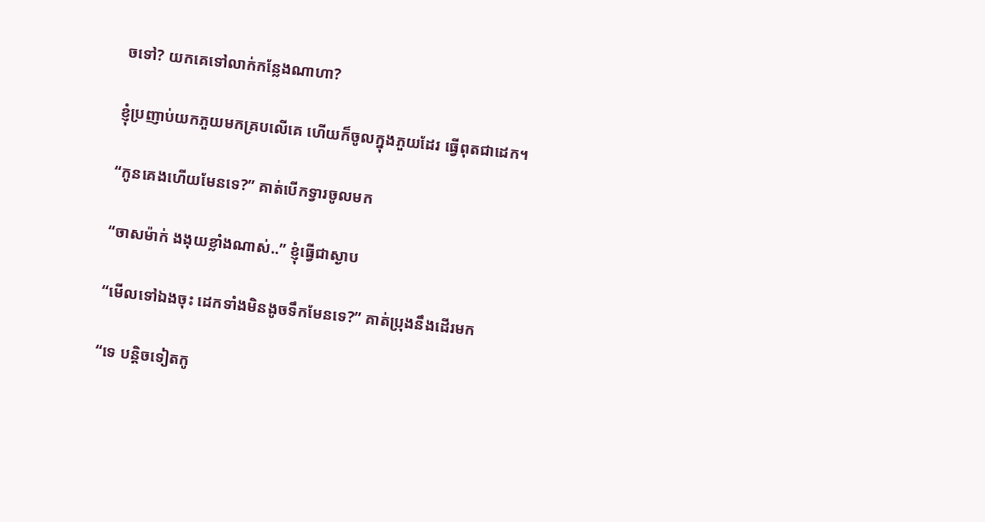ចទៅ? យកគេទៅលាក់កន្លែងណាហា?

ខ្ញុំប្រញាប់យកភួយមកគ្របលើគេ ហើយក៏ចូលក្នុងភួយដែរ ធ្វើពុតជាដេក។

“កូនគេងហើយមែនទេ?” គាត់បើកទ្វារចូលមក

“ចាសម៉ាក់ ងងុយខ្លាំងណាស់..” ខ្ញុំធ្វើជាស្ងាប

“មើលទៅឯងចុះ ដេកទាំងមិនងូចទឹកមែនទេ?” គាត់ប្រុងនឹងដើរមក

“ទេ បន្តិចទៀតកូ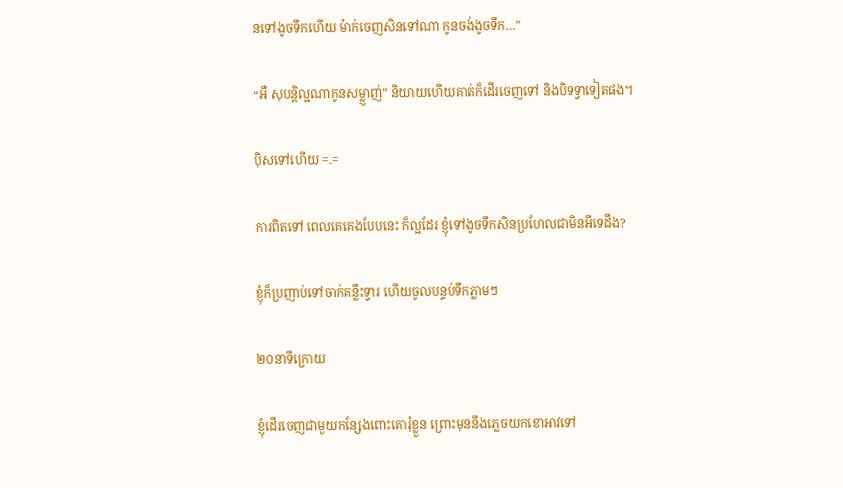នទៅងូចទឹកហើយ ម៉ាក់ចេញសិនទៅណា កូនចង់ងូចទឹក…”

“អឺ សុបន្តិល្អណាកូនសម្លា្ញញ់” និយាយហើយគាត់ក៏ដើរចេញទៅ និងបិទទ្វាទៀតផង។

ប៉ិសទៅហើយ =.=

ការពិតទៅ ពេលគេគេងបែបនេះ ក៏ល្អដែរ ខ្ញុំទៅងូចទឹកសិនប្រហែលជាមិនអីទេដឹង?

ខ្ញុំក៏ប្រញាប់ទៅចាក់គន្លឹះទ្វារ ហើយចូលបន្ទប់ទឹកភ្លាមៗ

២០នាទីក្រោយ

ខ្ញុំដើរចេញជាមួយកន្សែងពោះគោរុំខ្លួន ព្រោះមុននឹងភ្លេចយកខោអាវទៅ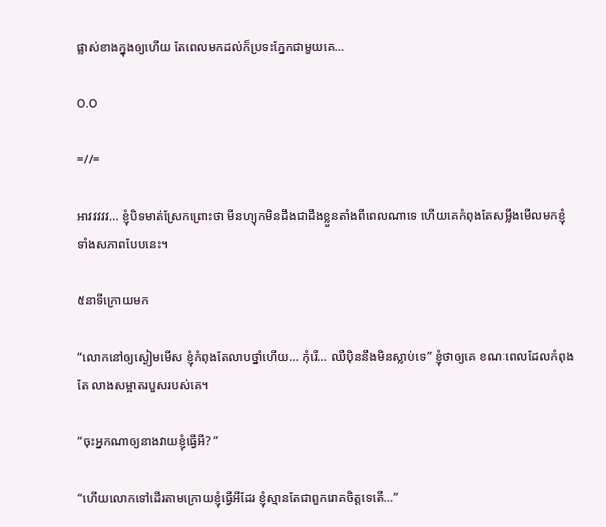ផ្លាស់ខាងក្នុងឲ្យហើយ តែពេលមកដល់ក៏ប្រទះភ្នែកជាមួយគេ…

O.O

=//=

អាវវវវវ… ខ្ញុំបិទមាត់ស្រែកព្រោះថា មីនហ្យុកមិនដឹងជាដឹងខ្លួនតាំងពីពេលណាទេ ហើយគេកំពុងតែសម្លឹងមើលមកខ្ញុំ ទាំងសភាពបែបនេះ។

៥នាទីក្រោយមក

“លោកនៅឲ្យស្ងៀមមើស ខ្ញុំកំពុងតែលាបថ្នាំហើយ… កុំរើ… ឈឺប៉ិននឹងមិនស្លាប់ទេ” ខ្ញុំថាឲ្យគេ ខណៈពេលដែលកំពុងតែ លាងសម្អាតរបួសរបស់គេ។

“ចុះអ្នកណាឲ្យនាងវាយខ្ញុំធ្វើអី? ”

“ហើយលោកទៅដើរតាមក្រោយខ្ញុំធ្វើអីដែរ ខ្ញុំស្មានតែជាពួករោគចិត្តទេតើ…”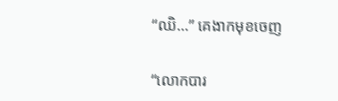“ឈិ…” គេងាកមុខចេញ

“លោកបារ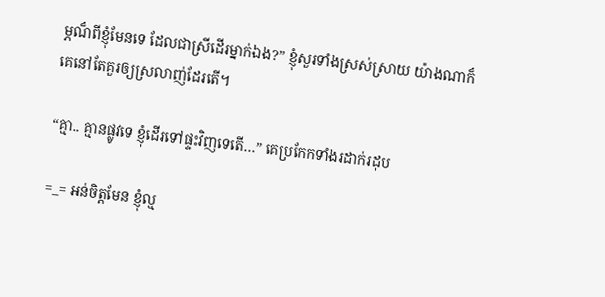ម្ភណ៏ពីខ្ញុំមែនទេ ដែលជាស្រីដើរម្នាក់ឯង?” ខ្ញុំសួរទាំងស្រស់ស្រាយ យ៉ាងណាក៏គេនៅតែគួរឲ្យស្រលាញ់ដែរតើ។

“គ្មា.. គ្មានផ្លូវទេ ខ្ញុំដើរទៅផ្ទះវិញទេតើ…” គេប្រកែកទាំងរដាក់រដុប

=_= អន់ចិត្តមែន ខ្ញុំល្ម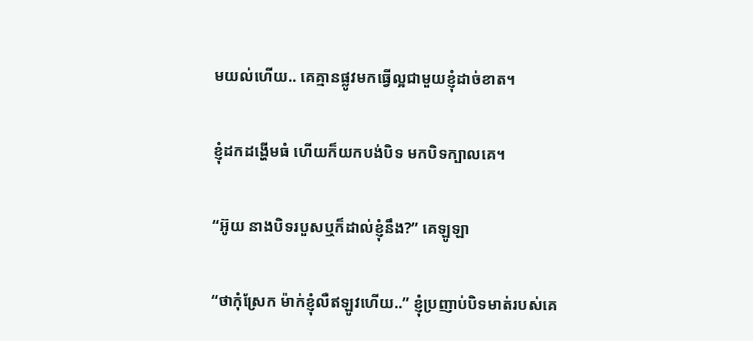មយល់ហើយ.. គេគ្មានផ្លូវមកធ្វើល្អជាមួយខ្ញុំដាច់ខាត។

ខ្ញុំដកដង្ហើមធំ ហើយក៏យកបង់បិទ មកបិទក្បាលគេ។

“អ៊ូយ នាងបិទរបួសឬក៏ដាល់ខ្ញុំនឹង?” គេឡូឡា

“ថាកុំស្រែក ម៉ាក់ខ្ញុំលឺឥឡូវហើយ..” ខ្ញុំប្រញាប់បិទមាត់របស់គេ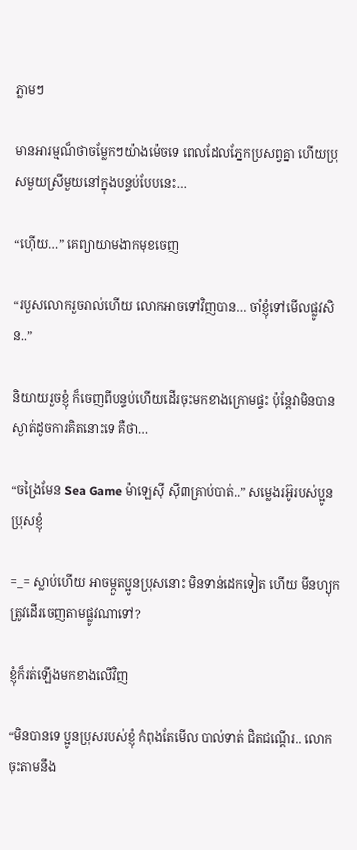ភ្លាមៗ

មានអារម្មណ៏ថាចម្លែកៗយ៉ាងម៉េចទេ ពេលដែលភ្នែកប្រសព្វគ្នា ហើយប្រុសមួយស្រីមួយនៅក្នុងបន្ទប់បែបនេះ…

“ហ៊ើយ…” គេព្យាយាមងាកមុខចេញ

“របួសលោករួចរាល់ហើយ លោកអាចទៅវិញបាន… ចាំខ្ញុំទៅមើលផ្លូវសិន..”

និយាយរួចខ្ញុំ ក៏ចេញពីបន្ទប់ហើយដើរចុះមកខាងក្រោមផ្ទះ ប៉ុន្តែវាមិនបានស្ងាត់ដូចការគិតនោះទេ គឺថា…

“ចង្រៃមែន Sea Game ម៉ាឡេស៊ី ស៊ី៣គ្រាប់បាត់..” សម្លេងរអ៊ូរបស់ប្អូនប្រុសខ្ញុំ

=_= ស្លាប់ហើយ អាចម្កួតប្អូនប្រុសនោះ មិនទាន់ដេកទៀត ហើយ មីនហ្យុកត្រូវដើរចេញតាមផ្លូវណាទៅ?

ខ្ញុំក៏រត់ឡើងមកខាងលើវិញ

“មិនបានទេ ប្អូនប្រុសរបស់ខ្ញុំ កំពុងតែមើល បាល់ទាត់ ជិតជណ្តើរ.. លោកចុះតាមនឹង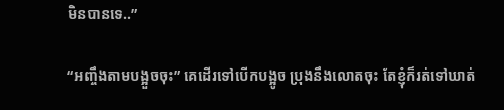មិនបានទេ..”

“អញ្ចឹងតាមបង្អួចចុះ” គេដើរទៅបើកបង្អូច ប្រុងនឹងលោតចុះ តែខ្ញុំក៏រត់ទៅឃាត់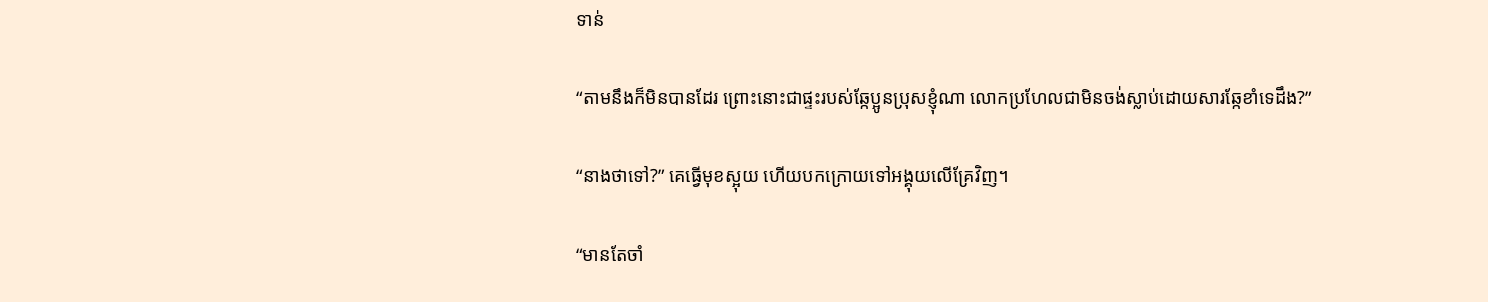ទាន់

“តាមនឹងក៏មិនបានដែរ ព្រោះនោះជាផ្ទះរបស់ឆ្កែប្អូនប្រុសខ្ញុំណា លោកប្រហែលជាមិនចង់ស្លាប់ដោយសារឆ្កែខាំទេដឹង?”

“នាងថាទៅ?” គេធ្វើមុខស្អុយ ហើយបកក្រោយទៅអង្គុយលើគ្រែវិញ។

“មានតែចាំ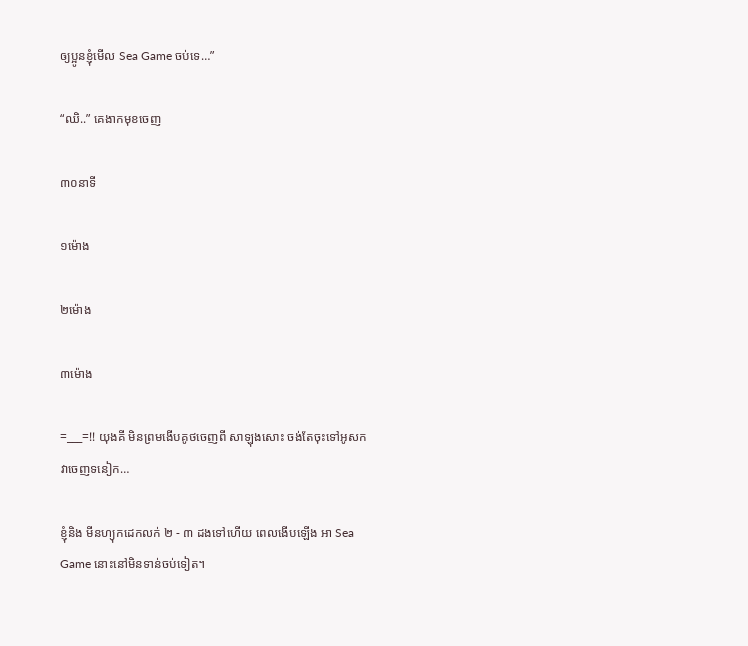ឲ្យប្អូនខ្ញុំមើល Sea Game ចប់ទេ…”

“ឈិ..” គេងាកមុខចេញ

៣០នាទី

១ម៉ោង

២ម៉ោង

៣ម៉ោង

=___=!! យុងគី មិនព្រមងើបគូថចេញពី សាឡុងសោះ ចង់តែចុះទៅអូសកវាចេញទនៀក…

ខ្ញុំនិង មីនហ្យុកដេកលក់ ២ - ៣ ដងទៅហើយ ពេលងើបឡើង អា Sea Game នោះនៅមិនទាន់ចប់ទៀត។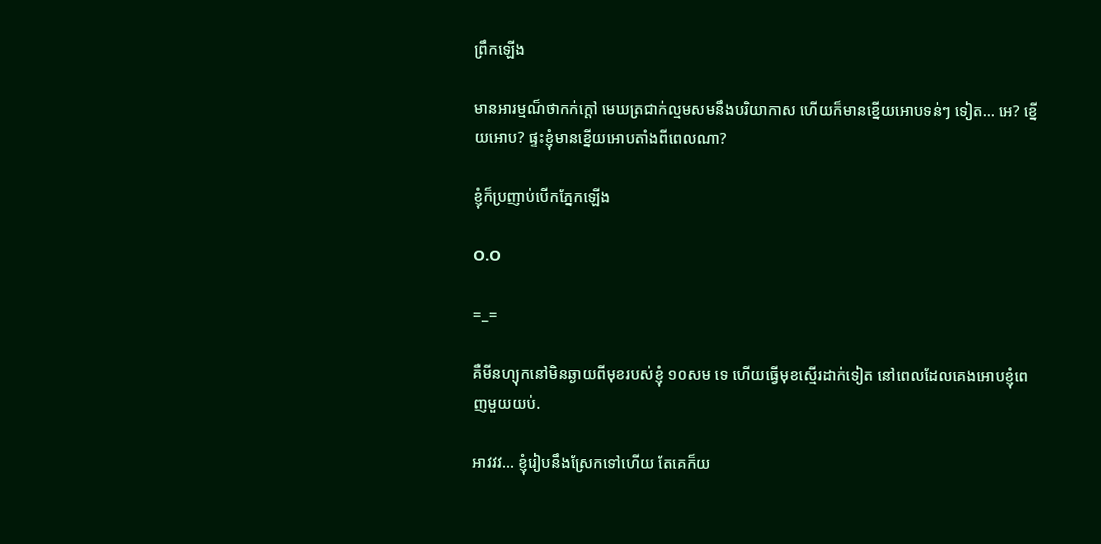ព្រឹកឡើង

មានអារម្មណ៏ថាកក់ក្តៅ មេឃត្រជាក់ល្មមសមនឹងបរិយាកាស ហើយក៏មានខ្នើយអោបទន់ៗ ទៀត… អេ? ខ្នើយអោប? ផ្ទះខ្ញុំមានខ្នើយអោបតាំងពីពេលណា?

ខ្ញុំក៏ប្រញាប់បើកភ្នែកឡើង

O.O

=_=

គឺមីនហ្យុកនៅមិនឆ្ងាយពីមុខរបស់ខ្ញុំ ១០សម ទេ ហើយធ្វើមុខស្មើរដាក់ទៀត នៅពេលដែលគេងអោបខ្ញុំពេញមួយយប់.

អាវវវ… ខ្ញុំរៀបនឹងស្រែកទៅហើយ តែគេក៏យ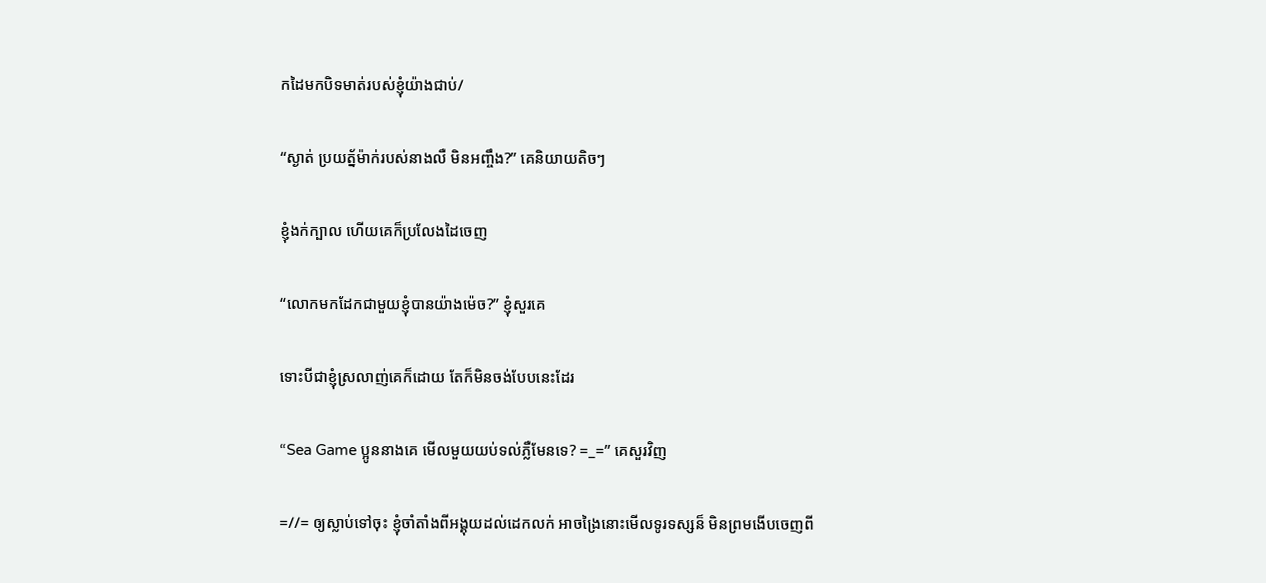កដៃមកបិទមាត់របស់ខ្ញុំយ៉ាងជាប់/

“ស្ងាត់ ប្រយត្ន័ម៉ាក់របស់នាងលឺ មិនអញ្ចឹង?” គេនិយាយតិចៗ

ខ្ញុំងក់ក្បាល ហើយគេក៏ប្រលែងដៃចេញ

“លោកមកដែកជាមួយខ្ញុំបានយ៉ាងម៉េច?” ខ្ញុំសួរគេ

ទោះបីជាខ្ញុំស្រលាញ់គេក៏ដោយ តែក៏មិនចង់បែបនេះដែរ

“Sea Game ប្អូននាងគេ មើលមួយយប់ទល់ភ្លឺមែនទេ? =_=” គេសួរវិញ

=//= ឲ្យស្លាប់ទៅចុះ ខ្ញុំចាំតាំងពីអង្គុយដល់ដេកលក់ អាចង្រៃនោះមើលទូរទស្សន៏ មិនព្រមងើបចេញពី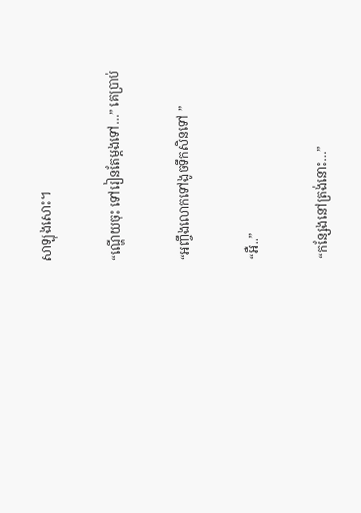សាឡុងសោះ។

“ណ្ហើយចុះ ទៅរៀនតែម្តងទៅ…” គេប្រាប់

“អញ្ចឹងលោកទៅងូចទឹកសិនទៅ ”

“អឺ..”

“កន្សែងនៅត្រង់នោះ…”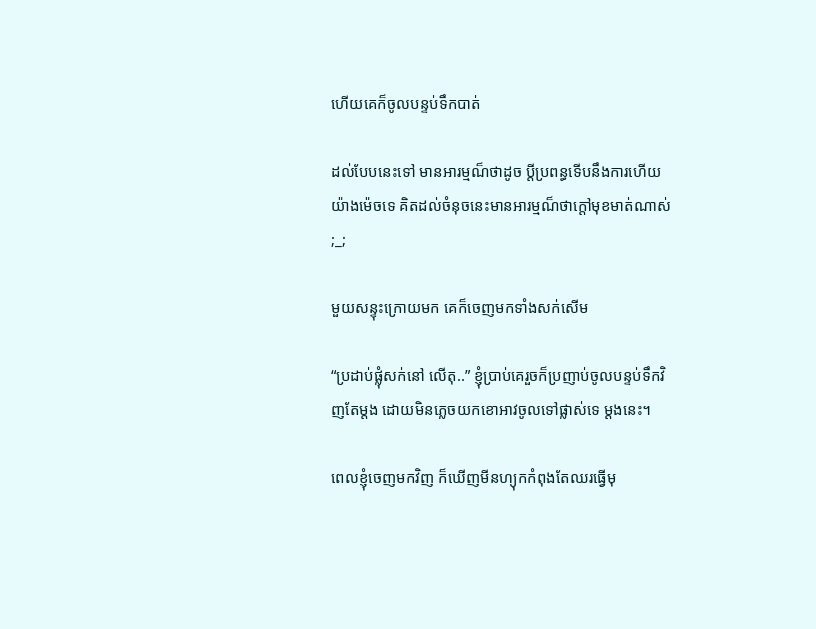ហើយគេក៏ចូលបន្ទប់ទឹកបាត់

ដល់បែបនេះទៅ មានអារម្មណ៏ថាដូច ប្តីប្រពន្ធទើបនឹងការហើយយ៉ាងម៉េចទេ គិតដល់ចំនុចនេះមានអារម្មណ៏ថាក្តៅមុខមាត់ណាស់ ;_;

មួយសន្ទុះក្រោយមក គេក៏ចេញមកទាំងសក់សើម

“ប្រដាប់ផ្លុំសក់នៅ លើតុ..” ខ្ញុំប្រាប់គេរួចក៏ប្រញាប់ចូលបន្ទប់ទឹកវិញតែម្តង ដោយមិនភ្លេចយកខោអាវចូលទៅផ្លាស់ទេ ម្តងនេះ។

ពេលខ្ញុំចេញមកវិញ ក៏ឃើញមីនហ្យុកកំពុងតែឈរធ្វើមុ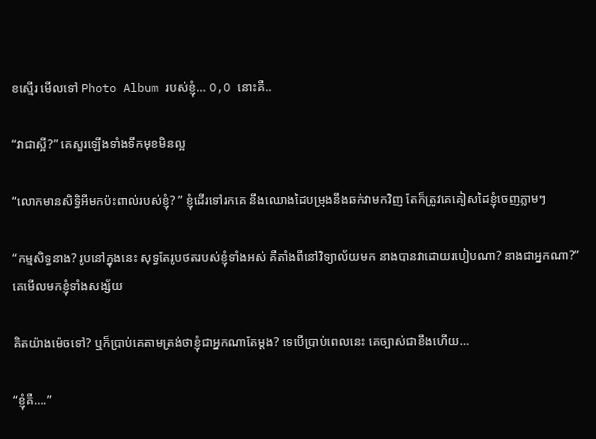ខស្មើរ មើលទៅ Photo Album របស់ខ្ញុំ… O,O នោះគឺ..

“វាជាស្អី?” គេសួរឡើងទាំងទឹកមុខមិនល្អ

“លោកមានសិទ្ធិអីមកប៉ះពាល់របស់ខ្ញុំ? ” ខ្ញុំដើរទៅរកគេ នឹងឈោងដៃបម្រុងនឹងឆក់វាមកវិញ តែក៏ត្រូវគេគៀសដៃខ្ញុំចេញភ្លាមៗ

“កម្មសិទ្ធនាង? រូបនៅក្នុងនេះ សុទ្ធតែរូបថតរបស់ខ្ញុំទាំងអស់ គឺតាំងពីនៅវិទ្យាល័យមក នាងបានវាដោយរបៀបណា? នាងជាអ្នកណា?” គេមើលមកខ្ញុំទាំងសង្ស័យ

គិតយ៉ាងម៉េចទៅ? ឬក៏ប្រាប់គេតាមត្រង់ថាខ្ញុំជាអ្នកណាតែម្តង? ទេបើប្រាប់ពេលនេះ គេច្បាស់ជាខឹងហើយ…

“ខ្ញុំគឺ….”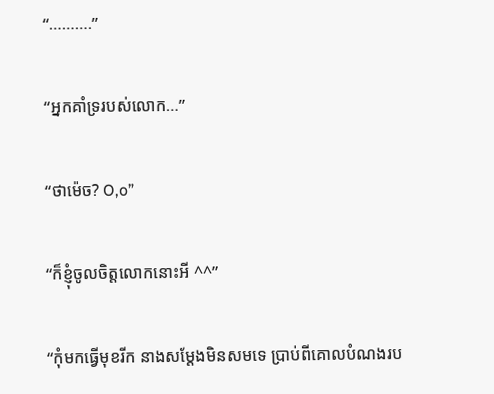“……….”

“អ្នកគាំទ្ររបស់លោក…”

“ថាម៉េច? O,o”

“ក៏ខ្ញុំចូលចិត្តលោកនោះអី ^^”

“កុំមកធ្វើមុខរីក នាងសម្តែងមិនសមទេ ប្រាប់ពីគោលបំណងរប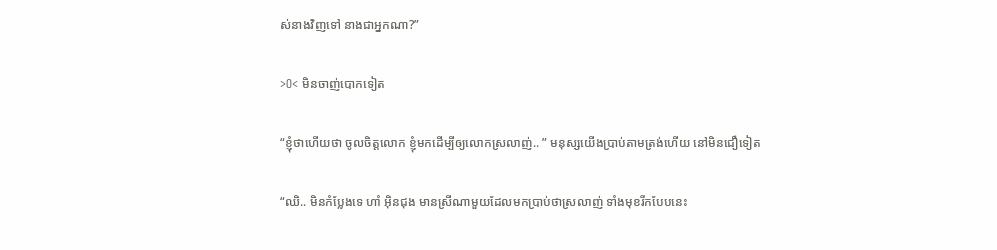ស់នាងវិញទៅ នាងជាអ្នកណា?”

>O< មិនចាញ់បោកទៀត

“ខ្ញុំថាហើយថា ចូលចិត្តលោក ខ្ញុំមកដើម្បីឲ្យលោកស្រលាញ់.. ” មនុស្សយើងប្រាប់តាមត្រង់ហើយ នៅមិនជឿទៀត

“ឈិ.. មិនកំប្លែងទេ ហាំ អ៊ិនជុង មានស្រីណាមួយដែលមកប្រាប់ថាស្រលាញ់ ទាំងមុខរីកបែបនេះ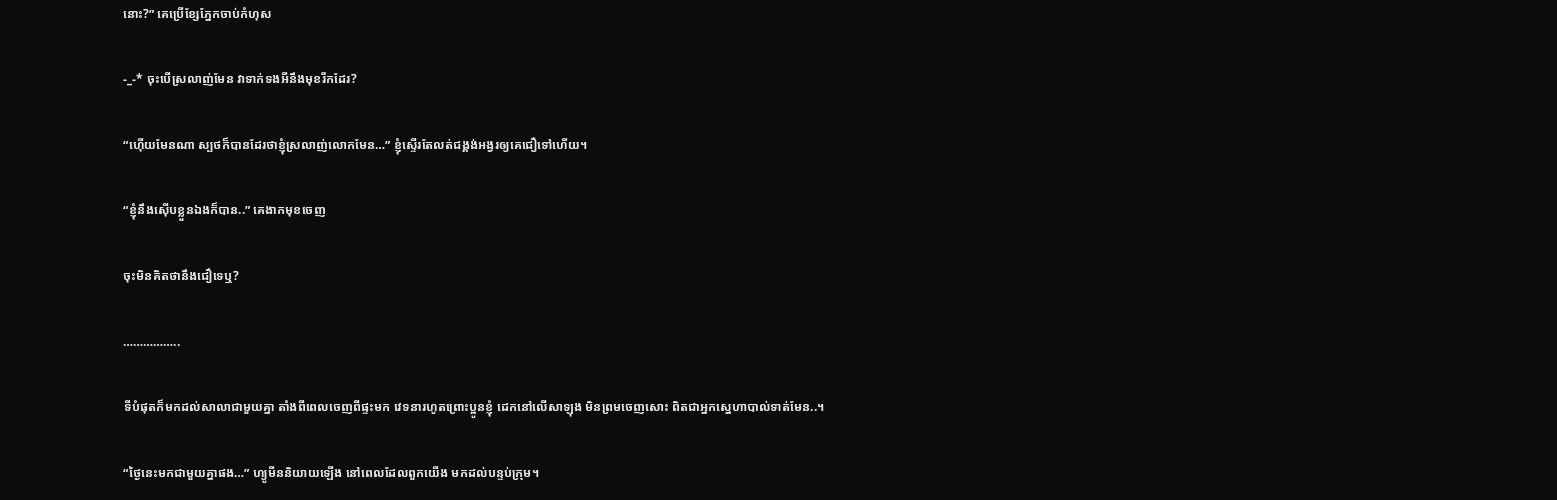នោះ?” គេប្រើខ្សែភ្នែកចាប់កំហុស

-_-* ចុះបើស្រលាញ់មែន វាទាក់ទងអីនឹងមុខរីកដែរ?

“ហ៊ើយមែនណា ស្បថក៏បានដែរថាខ្ញុំស្រលាញ់លោកមែន…” ខ្ញុំស្ទើរតែលត់ជង្គង់អង្វរឲ្យគេជឿទៅហើយ។

“ខ្ញុំនឹងស៊ើបខ្លួនឯងក៏បាន..” គេងាកមុខចេញ

ចុះមិនគិតថានឹងជឿទេឬ?

……………..

ទីបំផុតក៏មកដល់សាលាជាមួយគ្នា តាំងពីពេលចេញពីផ្ទះមក វេទនារហូតព្រោះប្អូនខ្ញុំ ដេកនៅលើសាឡុង មិនព្រមចេញសោះ ពិតជាអ្នកស្នេហាបាល់ទាត់មែន..។

“ថ្ងៃនេះមកជាមួយគ្នាផង…” ហ្យូមីននិយាយឡើង នៅពេលដែលពួកយើង មកដល់បន្ទប់ក្រុម។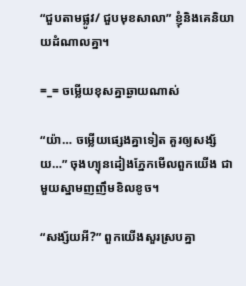“ជួបតាមផ្លូវ/ ជួបមុខសាលា” ខ្ញុំនិងគេនិយាយដំណាលគ្នា។

=_= ចម្លើយខុសគ្នាឆ្ងាយណាស់

“យ៉ា… ចម្លើយផ្សេងគ្នាទៀត គួរឲ្យសង្ស័យ…” ចុងហ្យុនដៀងភ្នែកមើលពួកយើង ជាមួយស្នាមញញឹមខិលខូច។

“សង្ស័យអី?” ពួកយើងសួរស្របគ្នា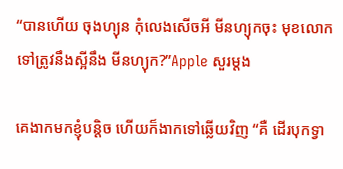“បានហើយ ចុងហ្យុន កុំលេងសើចអី មីនហ្យុកចុះ មុខលោកទៅត្រូវនឹងស្អីនឹង មីនហ្យុក?”Apple សួរម្តង

គេងាកមកខ្ញុំបន្តិច ហើយក៏ងាកទៅឆ្លើយវិញ “គឺ ដើរបុកទ្វា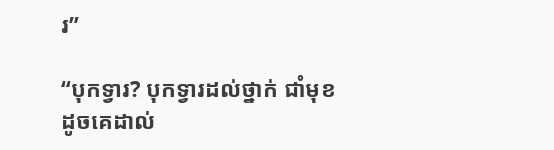រ”

“បុកទ្វារ? បុកទ្វារដល់ថ្នាក់ ជាំមុខដូចគេដាល់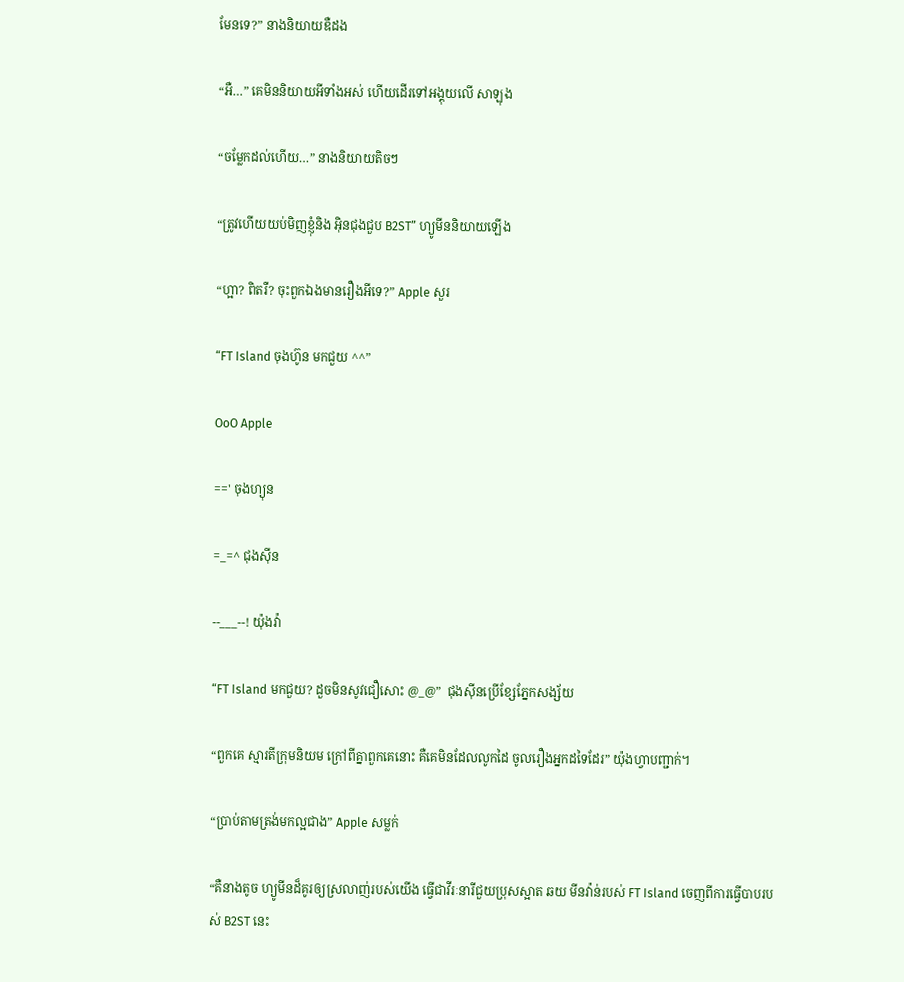មែនទេ?” នាងនិយាយឌឺដង

“អឺ…” គេមិននិយាយអីទាំងអស់ ហើយដើរទៅអង្គុយលើ សាឡុង

“ចម្លែកដល់ហើយ…” នាងនិយាយតិចៗ

“ត្រូវហើយយប់មិញខ្ញុំនិង អ៊ិនជុងជួប B2ST” ហ្យូមីននិយាយឡើង

“ហ្អា? ពិតរឺ? ចុះពួកឯងមានរឿងអីទេ?” Apple សួរ

“FT Island ចុងហ៊ូន មកជួយ ^^”

OoO Apple

==' ចុងហ្យុន

=_=^ ជុងស៊ីន

--___--! យ៉ុងវ៉ា

“FT Island មកជួយ? ដួចមិនសូវជឿសោះ @_@”  ជុងស៊ីនប្រើខ្សែភ្នែកសង្ស័យ

“ពួកគេ ស្មារតីក្រុមនិយម ក្រៅពីគ្នាពួកគេនោះ គឺគេមិនដែលលូកដៃ ចូលរឿងអ្នកដទៃដែរ” យ៉ុងហ្វាបញ្ជាក់។

“ប្រាប់តាមត្រង់មកល្អជាង” Apple សម្លក់

“គឺនាងតូច ហ្យូមីនដ៏គូរឲ្យស្រលាញ់របស់យើង ធ្វើជាវីរៈនារីជួយប្រុសស្អាត ឆយ មីនវ៉ាន់របស់ FT Island ចេញពីការធ្វើបាបរបស់ B2ST នេះ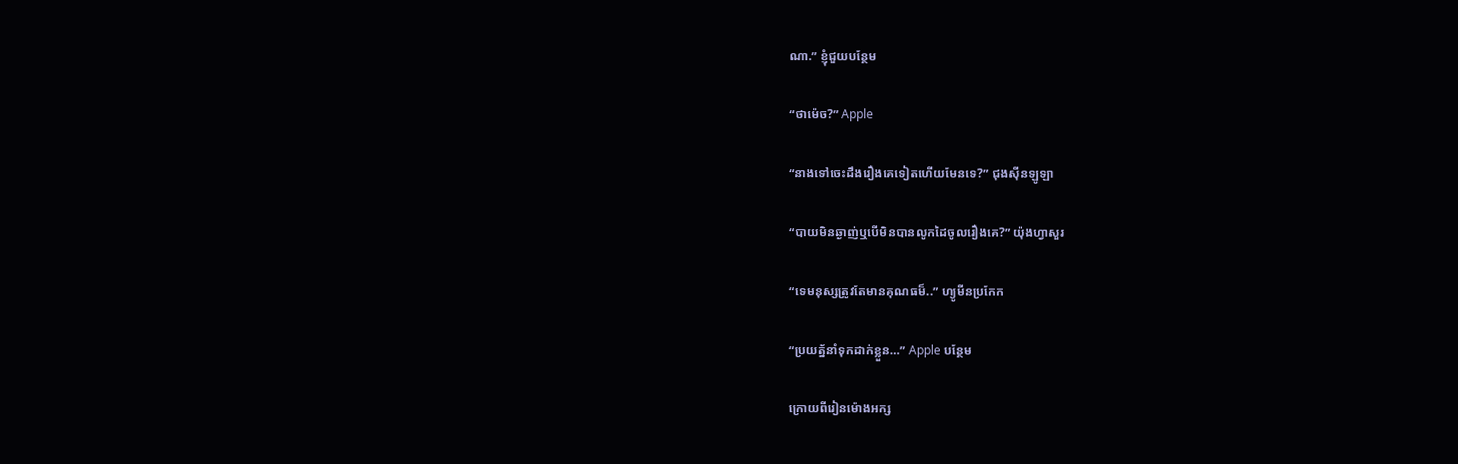ណា.” ខ្ញុំជួយបន្ថែម

“ថាម៉េច?” Apple

“នាងទៅចេះដឹងរឿងគេទៀតហើយមែនទេ?” ជុងស៊ីនឡូឡា

“បាយមិនឆ្ងាញ់ឬបើមិនបានលូកដៃចូលរឿងគេ?” យ៉ុងហ្វាសួរ

“ទេមនុស្សត្រូវតែមានគុណធម៏..” ហ្យូមីនប្រកែក

“ប្រយត្ន័នាំទុកដាក់ខ្លួន…” Apple បន្ថែម

ក្រោយពីរៀនម៉ោងអក្ស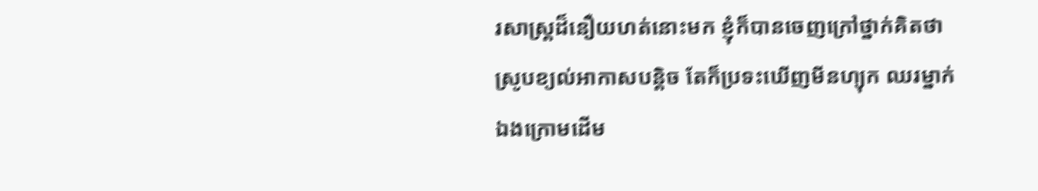រសាស្រ្តដ៏នឿយហត់នោះមក ខ្ញុំក៏បានចេញក្រៅថ្នាក់គិតថា ស្រូបខ្យល់អាកាសបន្តិច តែក៏ប្រទះឃើញមីនហ្យុក ឈរម្នាក់ឯងក្រោមដើម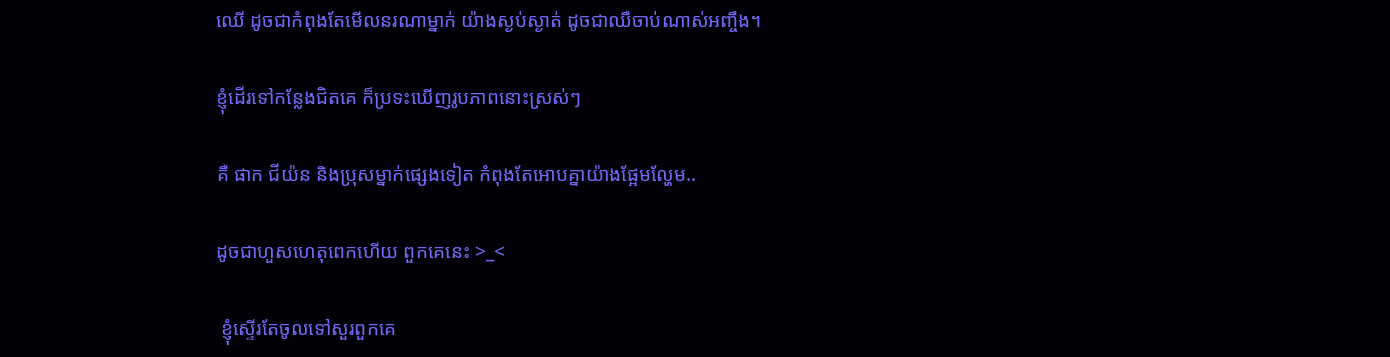ឈើ ដូចជាកំពុងតែមើលនរណាម្នាក់ យ៉ាងស្ងប់ស្ងាត់ ដូចជាឈឺចាប់ណាស់អញ្ចឹង។

ខ្ញុំដើរទៅកន្លែងជិតគេ ក៏ប្រទះឃើញរូបភាពនោះស្រស់ៗ

គឺ ផាក ជីយ៉ន និងប្រុសម្នាក់ផ្សេងទៀត កំពុងតែអោបគ្នាយ៉ាងផ្អែមល្ហែម..

ដូចជាហួសហេតុពេកហើយ ពួកគេនេះ >_<

 ខ្ញុំស្ទើរតែចូលទៅសួរពួកគេ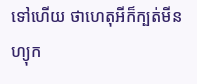ទៅហើយ ថាហេតុអីក៏ក្បត់មីនហ្យុក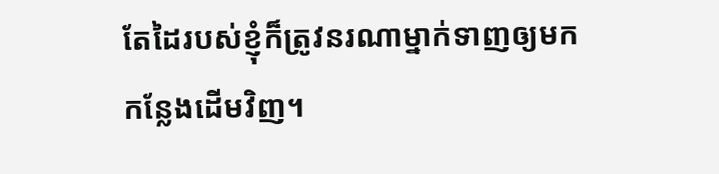តែដៃរបស់ខ្ញុំក៏ត្រូវនរណាម្នាក់ទាញឲ្យមក កន្លែងដើមវិញ។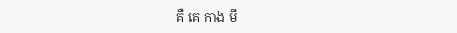គឺ គេ កាង មី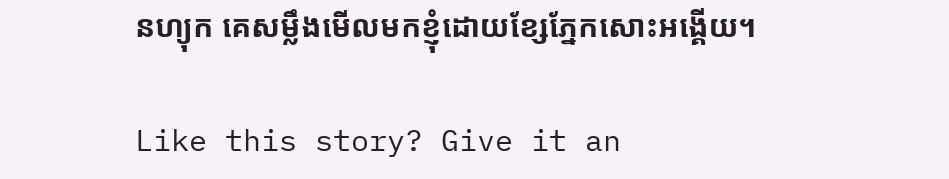នហ្យុក គេសម្លឹងមើលមកខ្ញុំដោយខ្សែភ្នែកសោះអង្គើយ។

Like this story? Give it an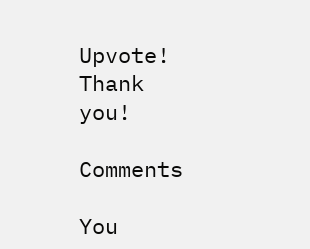Upvote!
Thank you!

Comments

You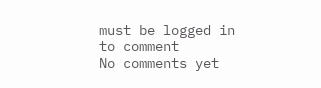must be logged in to comment
No comments yet